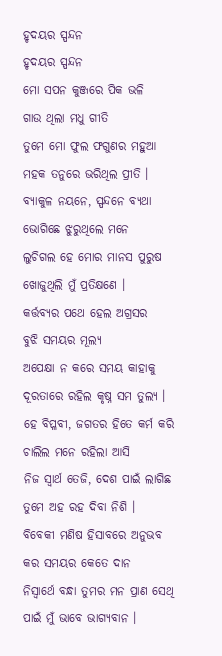ହୃଦୟର ସ୍ପନ୍ଦନ
ହୃଦୟର ସ୍ପନ୍ଦନ
ମୋ ସପନ କୁଞ୍ଜରେ ପିକ ଭଳି
ଗାଉ ଥିଲା ମଧୁ ଗୀତି
ତୁମେ ମୋ ଫୁଲ ଫଗୁଣର ମହୁଆ
ମହକ ତନୁରେ ଭରିଥିଲ ପ୍ରୀତି ।
ବ୍ୟାକୁଳ ନୟନେ, ସ୍ପନ୍ଦନେ ବ୍ୟଥା
ଭୋଗିଛେ ଝୁରୁଥିଲେ ମନେ
ଲୁଚିଗଲ ହେ ମୋର ମାନସ ପୁରୁଷ
ଖୋଜୁଥିଲି ମୁଁ ପ୍ରତିକ୍ଷଣେ ।
କର୍ତ୍ତବ୍ୟର ପଥେ ହେଲ ଅଗ୍ରସର
ବୁଝି ସମୟର ମୂଲ୍ୟ
ଅପେକ୍ଷା ନ କରେ ସମୟ କାହାକୁ
ଦୂରତାରେ ରହିଲ କୃଷ୍ନ ସମ ତୁଲ୍ୟ ।
ହେ ବିପ୍ଳବୀ, ଜଗତର ହିତେ କର୍ମ କରି
ଚାଲିଲ ମନେ ରହିଲା ଆସି
ନିଜ ସ୍ବାର୍ଥ ତେଜି, ଦେଶ ପାଇଁ ଲାଗିଛ
ତୁମେ ଅହ ରହ ଦିବା ନିଶି ।
ବିବେକୀ ମଣିଷ ହିସାବରେ ଅନୁଭବ
କର ସମୟର କେତେ ଦାନ
ନିସ୍ବାର୍ଥେ ବନ୍ଧା ତୁମର ମନ ପ୍ରାଣ ସେଥି
ପାଇଁ ମୁଁ ଭାବେ ଭାଗ୍ୟବାନ ।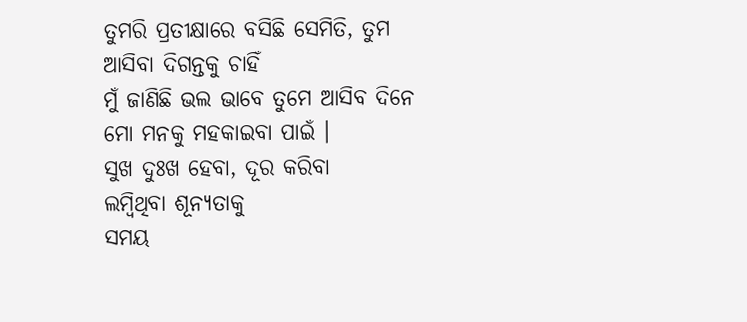ତୁମରି ପ୍ରତୀକ୍ଷାରେ ବସିଛି ସେମିତି, ତୁମ
ଆସିବା ଦିଗନ୍ତକୁ ଚାହିଁ
ମୁଁ ଜାଣିଛି ଭଲ ଭାବେ ତୁମେ ଆସିବ ଦିନେ
ମୋ ମନକୁ ମହକାଇବା ପାଇଁ ।
ସୁଖ ଦୁଃଖ ହେବା, ଦୂର କରିବା
ଲମ୍ବିଥିବା ଶୂନ୍ୟତାକୁ
ସମୟ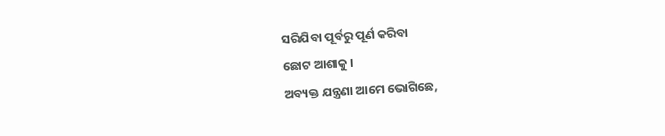ସରିଯିବା ପୂର୍ବରୁ ପୂର୍ଣ କରିବା
ଛୋଟ ଆଶାକୁ ।
ଅବ୍ୟକ୍ତ ଯନ୍ତ୍ରଣା ଆମେ ଭୋଗିଛେ,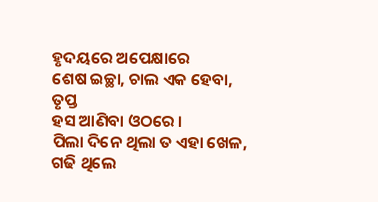ହୃଦୟରେ ଅପେକ୍ଷାରେ
ଶେଷ ଇଚ୍ଛା, ଚାଲ ଏକ ହେବା, ତୃପ୍ତ
ହସ ଆଣିବା ଓଠରେ ।
ପିଲା ଦିନେ ଥିଲା ତ ଏହା ଖେଳ,
ଗଢି ଥିଲେ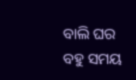ବାଲି ଘର
ବହୁ ସମୟ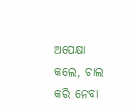ଅପେକ୍ଷା କଲେ, ଚାଲ
କରି ନେବା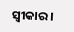ସ୍ଵୀକାର ।